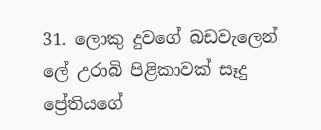31. ලොකු දුවගේ බඩවැලෙන් ලේ උරාබි පිළිකාවක් සෑදු ප්‍රේතියගේ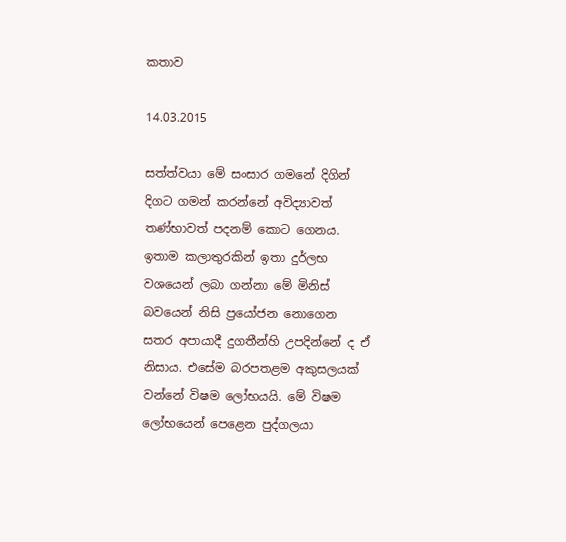කතාව

14.03.2015

සත්ත්වයා මේ සංසාර ගමනේ දිගින් දිගට ගමන් කරන්නේ අවිද්‍යාවත් තණ්භාවත් පදනම් කොට ගෙනය. ඉතාම කලාතුරකින් ඉතා දුර්ලභ වශයෙන් ලබා ගන්නා මේ මිනිස් බවයෙන් නිසි ප්‍රයෝජන නොගෙන සතර අපායාදී දුගතීන්හි උපදින්නේ ද ඒ නිසාය. එසේම බරපතළම අකුසලයක් වන්නේ විෂම ලෝභයයි. මේ විෂම ලෝභයෙන් පෙළෙන පුද්ගලයා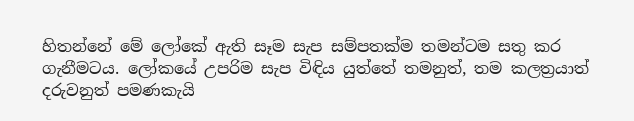හිතන්නේ මේ ලෝකේ ඇති සෑම සැප සම්පතක්ම තමන්ටම සතු කර ගැනීමටය. ලෝකයේ උපරිම සැප විඳිය යුත්තේ තමනුත්, තම කලත්‍රයාත් දරුවනුත් පමණකැයි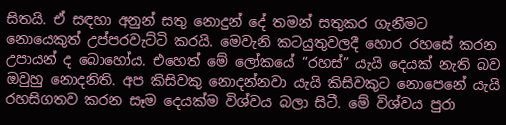සිතයි. ඒ සඳහා අනුන් සතු නොදුන් දේ තමන් සතුකර ගැනීමට නොයෙකුත් උප්පරවැට්ටි කරයි. මෙවැනි කටයුතුවලදී හොර රහසේ කරන උපායන් ද බොහෝය. එහෙත් මේ ලෝකයේ “රහස්” යැයි දෙයක් නැති බව ඔවුහු නොදනිති. අප කිසිවකු නොදන්නවා යැයි කිසිවකුට නොපෙනේ යැයි රහසිගතව කරන සෑම දෙයක්ම විශ්වය බලා සිටී. මේ විශ්වය පුරා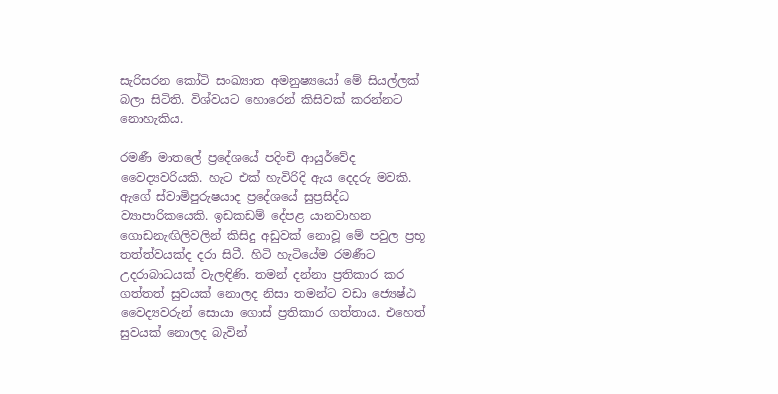සැරිසරන කෝටි සංඛ්‍යාත අමනුෂ්‍යයෝ මේ සියල්ලක් බලා සිටිති. විශ්වයට හොරෙන් කිසිවක් කරන්නට නොහැකිය.

රමණී මාතලේ ප්‍රදේශයේ පදිංචි ආයුර්වේද වෛද්‍යවරියකි. හැට එක් හැවිරිදි ඇය දෙදරු මවකි. ඇගේ ස්වාමිපුරුෂයාද ප්‍රදේශයේ සුප්‍රසිද්ධ ව්‍යාපාරිකයෙකි. ඉඩකඩම් දේපළ යානවාහන ගොඩනැඟිලිවලින් කිසිදු අඩුවක් නොවූ මේ පවුල ප්‍රභූ තත්ත්වයක්ද දරා සිටී. හිටි හැටියේම රමණීට උදරාබාධයක් වැලඳිණි. තමන් දන්නා ප්‍රතිකාර කර ගත්තත් සුවයක් නොලද නිසා තමන්ට වඩා ජ්‍යෙෂ්ඨ වෛද්‍යවරුන් සොයා ගොස් ප්‍රතිකාර ගත්තාය. එහෙත් සුවයක් නොලද බැවින්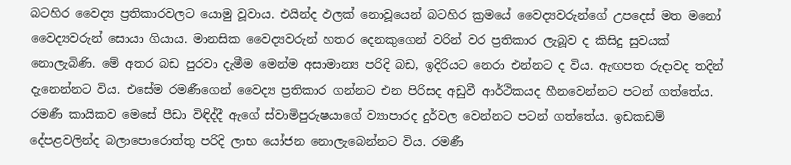බටහිර වෛද්‍ය ප්‍රතිකාරවලට යොමු වූවාය. එයින්ද ඵලක් නොවූයෙන් බටහිර ක්‍රමයේ වෛද්‍යවරුන්ගේ උපදෙස් මත මනෝ වෛද්‍යවරුන් සොයා ගියාය. මානසික වෛද්‍යවරුන් හතර දෙනකුගෙන් වරින් වර ප්‍රතිකාර ලැබූව ද කිසිදු සුවයක් නොලැබිණි. මේ අතර බඩ පුරවා දැමීම මෙන්ම අසාමාන්‍ය පරිදි බඩ, ඉදිරියට නෙරා එන්නට ද විය. ඇඟපත රුදාවද තදින් දැනෙන්නට විය. එසේම රමණීගෙන් වෛද්‍ය ප්‍රතිකාර ගන්නට එන පිරිසද අඩුවී ආර්ථිකයද හීනවෙන්නට පටන් ගත්තේය. රමණී කායිකව මෙසේ පීඩා විඳිද්දී ඇගේ ස්වාමිපුරුෂයාගේ ව්‍යාපාරද දුර්වල වෙන්නට පටන් ගත්තේය. ඉඩකඩම් දේපළවලින්ද බලාපොරොත්තු පරිදි ලාභ යෝජන නොලැබෙන්නට විය. රමණී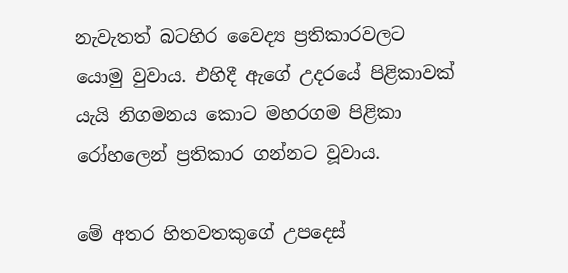නැවැතත් බටහිර වෛද්‍ය ප්‍රතිකාරවලට යොමු වුවාය. එහිදී ඇගේ උදරයේ පිළිකාවක් යැයි නිගමනය කොට මහරගම පිළිකා රෝහලෙන් ප්‍රතිකාර ගන්නට වූවාය.

මේ අතර හිතවතකුගේ උපදෙස්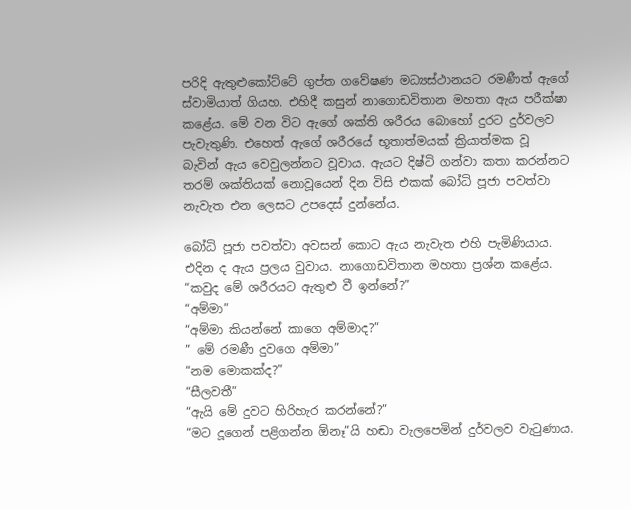පරිදි ඇතුළුකෝට්ටේ ගුප්ත ගවේෂණ මධ්‍යස්ථානයට රමණීත් ඇගේ ස්වාමියාත් ගියහ. එහිදී කසුන් නාගොඩවිතාන මහතා ඇය පරීක්ෂා කළේය. මේ වන විට ඇගේ ශක්ති ශරීරය බොහෝ දුරට දුර්වලව පැවැතුණි. එහෙත් ඇගේ ශරීරයේ භූතාත්මයක් ක්‍රියාත්මක වූ බැවින් ඇය වෙවුලන්නට වූවාය. ඇයට දිෂ්ටි ගන්වා කතා කරන්නට තරම් ශක්තියක් නොවූයෙන් දින විසි එකක් බෝධි පූජා පවත්වා නැවැත එන ලෙසට උපදෙස් දුන්නේය.

බෝධි පූජා පවත්වා අවසන් කොට ඇය නැවැත එහි පැමිණියාය. එදින ද ඇය ප්‍රලය වුවාය. නාගොඩවිතාන මහතා ප්‍රශ්න කළේය.
“කවුද මේ ශරීරයට ඇතුළු වී ඉන්නේ?”
“අම්මා”
“අම්මා කියන්නේ කාගෙ අම්මාද?”
” මේ රමණී දුවගෙ අම්මා”
“නම මොකක්ද?”
“සීලවතී”
“ඇයි මේ දුවට හිරිහැර කරන්නේ?”
“මට දූගෙන් පළිගන්න ඕනෑ”යි හඬා වැලපෙමින් දුර්වලව වැටුණාය.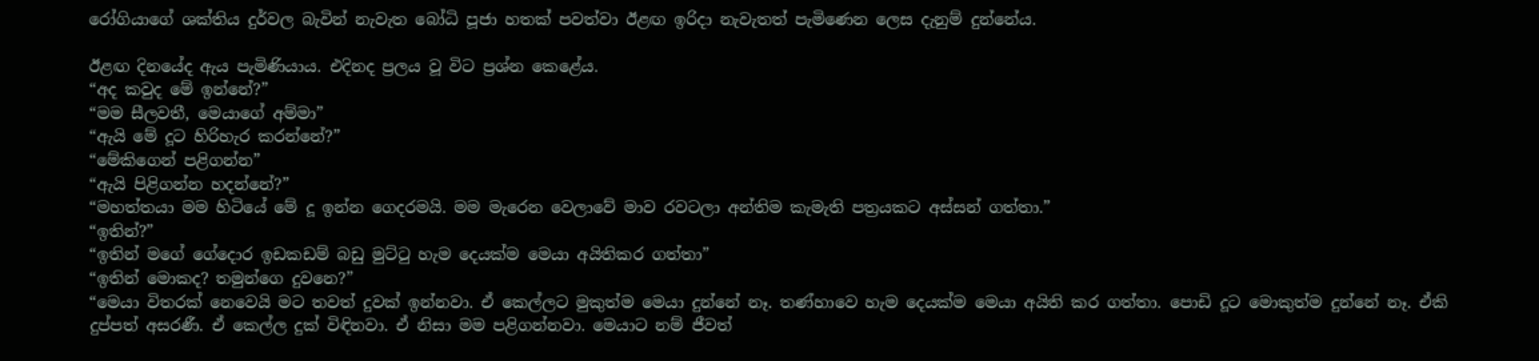රෝගියාගේ ශක්තිය දුර්වල බැවින් නැවැත බෝධි පූජා හතක් පවත්වා ඊළඟ ඉරිදා නැවැතත් පැමිණෙන ලෙස දැනුම් දුන්නේය.

ඊළඟ දිනයේද ඇය පැමිණියාය. එදිනද ප්‍රලය වූ විට ප්‍රශ්න කෙළේය.
“අද කවුද මේ ඉන්නේ?”
“මම සීලවතී, මෙයාගේ අම්මා”
“ඇයි මේ දූට හිරිහැර කරන්නේ?”
“මේකිගෙන් පළිගන්න”
“ඇයි පිළිගන්න හදන්නේ?”
“මහත්තයා මම හිටියේ මේ දූ ඉන්න ගෙදරමයි. මම මැරෙන වෙලාවේ මාව රවටලා අන්තිම කැමැති පත්‍රයකට අස්සන් ගත්තා.”
“ඉතින්?”
“ඉතින් මගේ ගේ‍දොර ඉඩකඩම් බඩු මුට්ටු හැම දෙයක්ම මෙයා අයිතිකර ගත්තා”
“ඉතින් මොකද? තමුන්ගෙ දුවනෙ?”
“මෙයා විතරක් නෙවෙයි මට තවත් දුවක් ඉන්නවා. ඒ කෙල්ලට මුකුත්ම මෙයා දුන්නේ නෑ. තණ්හාවෙ හැම දෙයක්ම මෙයා අයිති කර ගත්තා. පොඩි දූට මොකුත්ම දුන්නේ නෑ. ඒකි දුප්පත් අසරණී. ඒ කෙල්ල දුක් විඳිනවා. ඒ නිසා මම පළිගන්නවා. මෙයාට නම් ජීවත්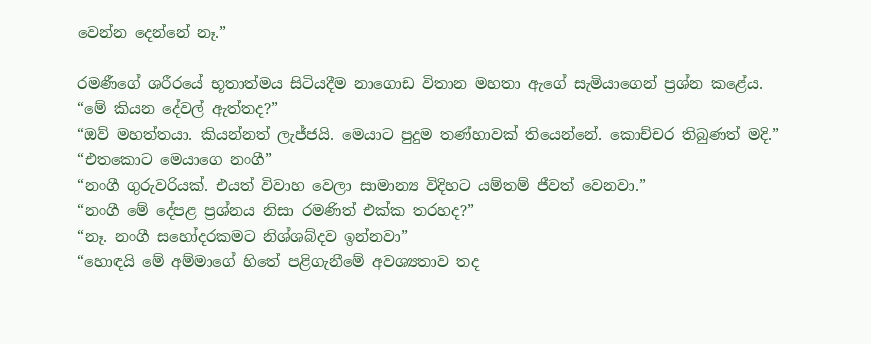වෙන්න දෙන්නේ නෑ.”

රමණීගේ ශරීරයේ භූතාත්මය සිටියදීම නාගොඩ විතාන මහතා ඇගේ සැමියාගෙන් ප්‍රශ්න කළේය.
“මේ කියන දේවල් ඇත්තද?”
“ඔව් මහත්තයා. කියන්නත් ලැජ්ජයි. මෙයාට පුදුම තණ්හාවක් තියෙන්නේ. කොච්චර තිබුණත් මදි.”
“එතකොට මෙයාගෙ නංගී”
“නංගී ගුරුවරියක්. එයත් විවාහ වෙලා සාමාන්‍ය විදිහට යම්තම් ජීවත් වෙනවා.”
“නංගී මේ දේපළ ප්‍රශ්නය නිසා රමණිත් එක්ක තරහද?”
“නෑ. නංගී සහෝදරකමට නිශ්ශබ්දව ඉන්නවා”
“හොඳයි මේ අම්මාගේ හිතේ පළිගැනීමේ අවශ්‍යතාව තද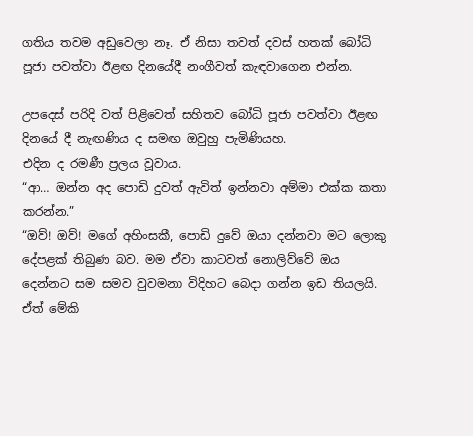ගතිය තවම අඩුවෙලා නෑ. ඒ නිසා තවත් දවස් හතක් බෝධි පූජා පවත්වා ඊළඟ දිනයේදී නංගීවත් කැඳවාගෙන එන්න.

උපදෙස් පරිදි වත් පිළිවෙත් සහිතව බෝධි පූජා පවත්වා ඊළඟ දිනයේ දී නැඟණිය ද සමඟ ඔවුහු පැමිණියහ.
එදින ද රමණී ප්‍රලය වූවාය.
“ආ… ඔන්න අද පොඩි දුවත් ඇවිත් ඉන්නවා අම්මා එක්ක කතා කරන්න.”
“ඔව්! ඔව්! මගේ අහිංසකී, පොඩි දුවේ ඔයා දන්නවා මට ලොකු දේපළක් තිබුණ බව. මම ඒවා කාටවත් නොලිව්වේ ඔය දෙන්නට සම සමව වුවමනා විදිහට බෙදා ගන්න ඉඩ තියලයි. ඒත් මේකි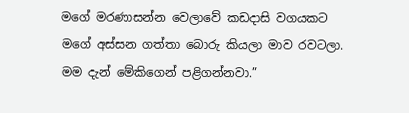මගේ මරණාසන්න වෙලාවේ කඩදාසි වගයකට මගේ අස්සන ගත්තා බොරු කියලා මාව රවටලා. මම දැන් මේකිගෙන් පළිගන්නවා.”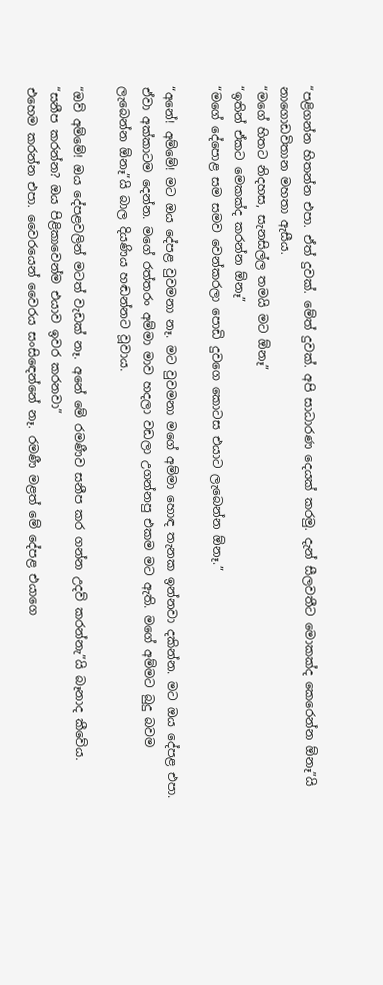“පළිගන්න හිතන්න එපා. ඒත් දුවක්. මේත් දුවක්. අපි සාධාරණ දෙයක් කරමු. දැන් සීලවතීට මොකක්ද කෙරෙන්න ඕනෑ”යි නාගොඩවිතාන මහතා ඇසීය.
“මගේ හිතට නිදහස, සැනසිල්ල තමයි මට ඕනෑ”
“ඉතින් ඒකට මෙකක්ද කරන්න ඕනෑ”
“මගේ දේපොළ සම සමව වෙන්කරලා පොඩි දුවගෙ කොටස එයාට ලැබෙන්න ඕනෑ.”

“අනේ! අම්මේ! මට ඔය දේපළ වුවමනා නෑ. මට වුවමනා මගේ අම්මා හොඳ තැනක ඉන්නවා දකින්න. මට ඔය දේපළ එපා. ඒවා අක්කාටම දෙන්න. මගේ රත්තරං අම්මා මාව හදලා වඩලා උගන්නපු එකම මට ඇති. මගේ අම්මට බුදු බවම ලැබෙන්න ඕනෑ”යි බාල දියණිය හඬන්නට වූවාය.

“ඔව් අම්මේ! ඔය දේපළවලින් මටත් වැඩක් නෑ. අනේ මේ රමණීව සනීප කර ගන්න උදව් කරන්නැ”යි බෑනාද කීවේය.
“සනීප කරන්න? ඔය පිළිකාවෙන්ම එයාව ඉවර කරනවා”
එහෙම කරන්න එපා. වෛරයෙන් වෛරය සංසිඳෙන්නේ නෑ. රමණී මළත් මේ දේපළ එයාගෙ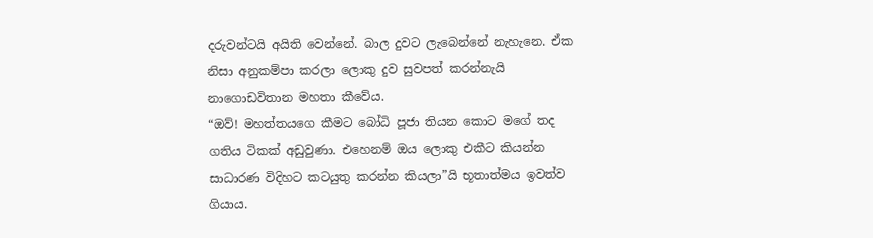දරුවන්ටයි අයිති වෙන්නේ. බාල දුවට ලැබෙන්නේ නැහැනෙ. ඒක නිසා අනුකම්පා කරලා ලොකු දුව සුවපත් කරන්නැයි නාගොඩවිතාන මහතා කීවේය.
“ඔව්! මහත්තයගෙ කීමට බෝධි පූජා තියන කොට මගේ තද ගතිය ටිකක් අඩුවුණා. එහෙනම් ඔය ලොකු එකීට කියන්න සාධාරණ විදිහට කටයුතු කරන්න කියලා”යි භූතාත්මය ඉවත්ව ගියාය.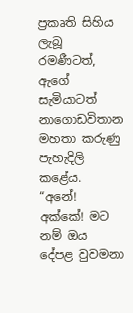ප්‍රකෘති සිහිය ලැබූ රමණීටත්, ඇගේ සැමියාටත් නාගොඩවිතාන මහතා කරුණු පැහැදිලි කළේය.
“අනේ! අක්කේ! මට නම් ඔය දේපළ වුවමනා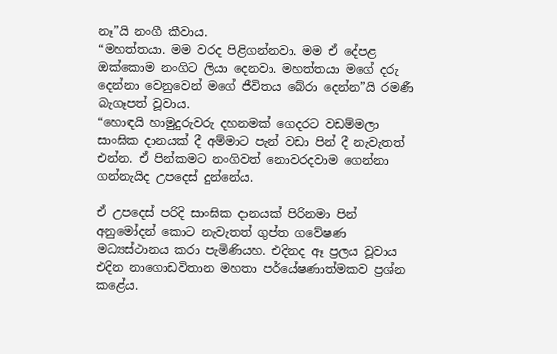නෑ”යි නංගී කීවාය.
“මහත්තයා. මම වරද පිළිගන්නවා. මම ඒ දේපළ ඔක්කොම නංගිට ලියා දෙනවා. මහත්තයා මගේ දරු දෙන්නා වෙනුවෙන් මගේ ජීවිතය බේරා දෙන්න”යි රමණී බැගෑපත් වූවාය.
“හොඳයි හාමුදුරුවරු දහනමක් ගෙදරට වඩම්මලා සාංඝික දානයක් දී අම්මාට පැන් වඩා පින් දී නැවැතත් එන්න. ඒ පින්කමට නංගිවත් නොවරදවාම ගෙන්නා ගන්නැයිද උපදෙස් දුන්නේය.

ඒ උපදෙස් පරිදි සාංඝික දානයක් පිරිනමා පින් අනුමෝදන් කොට නැවැතත් ගුප්ත ගවේෂණ මධ්‍යස්ථානය කරා පැමිණියහ. එදිනද ඈ ප්‍රලය වූවාය එදින නාගොඩවිතාන මහතා පර්යේෂණාත්මකව ප්‍රශ්න කළේය.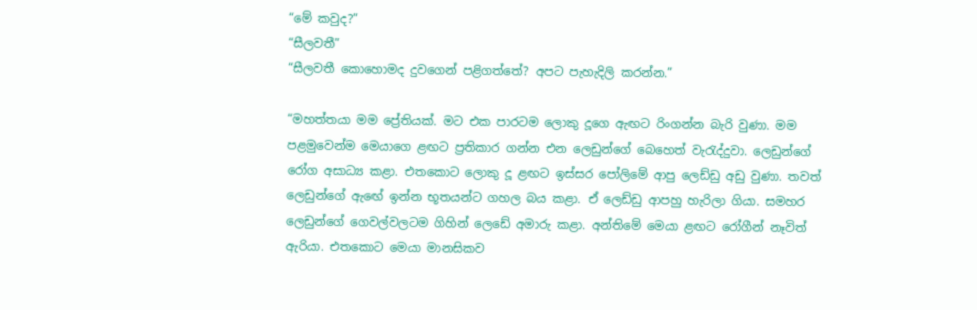“මේ කවුද?”
“සීලවතී”
“සීලවතී කොහොමද දුවගෙන් පළිගත්තේ? අපට පැහැදිලි කරන්න.”

“මහත්තයා මම ප්‍රේතියක්. මට එක පාරටම ලොකු දූගෙ ඇඟට රිංගන්න බැරි වුණා. මම පළමුවෙන්ම මෙයාගෙ ළඟට ප්‍රතිකාර ගන්න එන ලෙඩුන්ගේ බෙහෙත් වැරැද්දුවා. ලෙඩුන්ගේ රෝග අසාධ්‍ය කළා. එතකොට ලොකු දූ ළඟට ඉස්සර පෝලිමේ ආපු ලෙඩ්ඩු අඩු වුණා. තවත් ලෙඩුන්ගේ ඇඟේ ඉන්න භූතයන්ට ගහල බය කළා. ඒ ලෙඩ්ඩු ආපහු හැරිලා ගියා. සමහර ලෙඩුන්ගේ ගෙවල්වලටම ගිහින් ලෙඩේ අමාරු කළා. අන්තිමේ මෙයා ළඟට රෝගීන් නෑවිත් ඇරියා. එතකොට මෙයා මානසිකව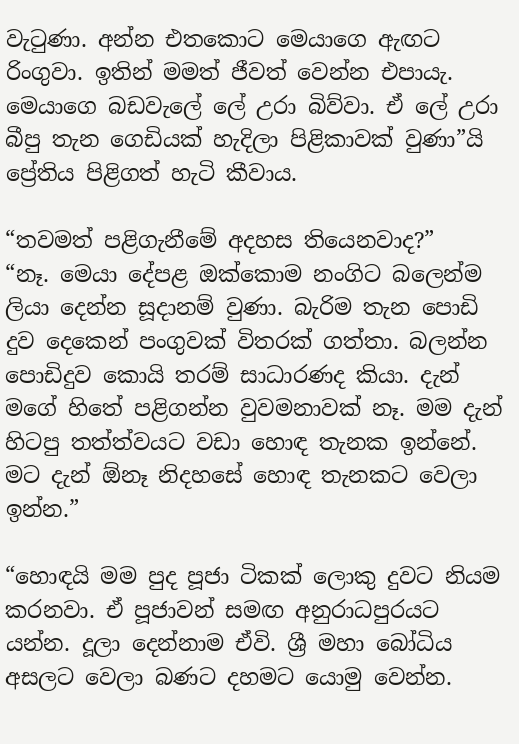වැටුණා. අන්න එතකොට මෙයාගෙ ඇඟට රිංගුවා. ඉතින් මමත් ජීවත් වෙන්න එපායැ. මෙයාගෙ බඩවැලේ ලේ උරා බිව්වා. ඒ ලේ උරා බීපු තැන ගෙඩියක් හැදිලා පිළිකාවක් වුණා”යි ප්‍රේතිය පිළිගත් හැටි කීවාය.

“තවමත් පළිගැනීමේ අදහස තියෙනවාද?”
“නෑ. මෙයා දේපළ ඔක්කොම නංගිට බලෙන්ම ලියා දෙන්න සූදානම් වුණා. බැරිම තැන පොඩි දුව දෙකෙන් පංගුවක් විතරක් ගත්තා. බලන්න පොඩිදුව කොයි තරම් සාධාරණද කියා. දැන් මගේ හිතේ පළිගන්න වුවමනාවක් නෑ. මම දැන් හිටපු තත්ත්වයට වඩා හොඳ තැනක ඉන්නේ. මට දැන් ඕනෑ නිදහසේ හොඳ තැනකට වෙලා ඉන්න.”

“හොඳයි මම පුද පූජා ටිකක් ලොකු දුවට නියම කරනවා. ඒ පූජාවන් සමඟ අනුරාධපුරයට යන්න. දූලා දෙන්නාම ඒවි. ශ්‍රී මහා බෝධිය අසලට වෙලා බණට දහමට යොමු වෙන්න.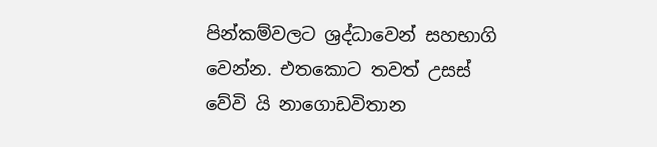පින්කම්වලට ශ්‍රද්ධාවෙන් සහභාගි වෙන්න. එතකොට තවත් උසස් වේවි යි නාගොඩවිතාන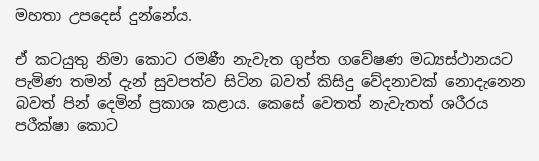මහතා උපදෙස් දුන්නේය.

ඒ කටයුතු නිමා කොට රමණී නැවැත ගුප්ත ගවේෂණ මධ්‍යස්ථානයට පැමිණ තමන් දැන් සුවපත්ව සිටින බවත් කිසිදු වේදනාවක් නොදැනෙන බවත් පින් දෙමින් ප්‍රකාශ කළාය. කෙසේ වෙතත් නැවැතත් ශරීරය පරීක්ෂා කොට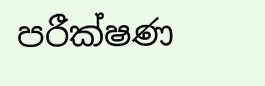පරීක්ෂණ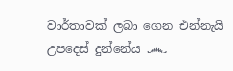වාර්තාවක් ලබා ගෙන එන්නැයි උපදෙස් දුන්නේය ෴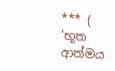*** ( ‘භූත ආත්මය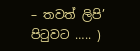– තවත් ලිපි’ පිටුවට ….. )